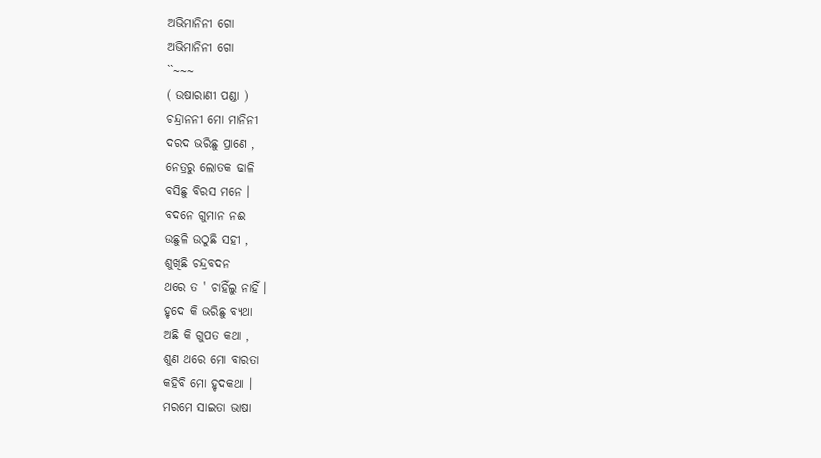ଅଭିମାନିନୀ ଗୋ
ଅଭିମାନିନୀ ଗୋ
``~~~
( ଉଷାରାଣୀ ପଣ୍ଡା )
ଚନ୍ଦ୍ରାନନୀ ମୋ ମାନିନୀ
ଦରଦ ଭରିଛୁ ପ୍ରାଣେ ,
ନେତ୍ରରୁ ଲୋତକ ଢାଳି
ବସିଛୁ ବିରସ ମନେ ।
ବଦନେ ଗୁମାନ ନଈ
ଉଛୁଳି ଉଠୁଛି ସହୀ ,
ଶୁଖିଛି ଚନ୍ଦ୍ରବଦନ
ଥରେ ତ ' ଚାହିଁଲୁ ନାହିଁ ।
ହୃଦେ କି ଭରିଛୁ ବ୍ୟଥା
ଅଛି କି ଗୁପତ କଥା ,
ଶୁଣ ଥରେ ମୋ ବାରତା
କହିବି ମୋ ହୃଦକଥା ।
ମରମେ ସାଇତା ଭାଷା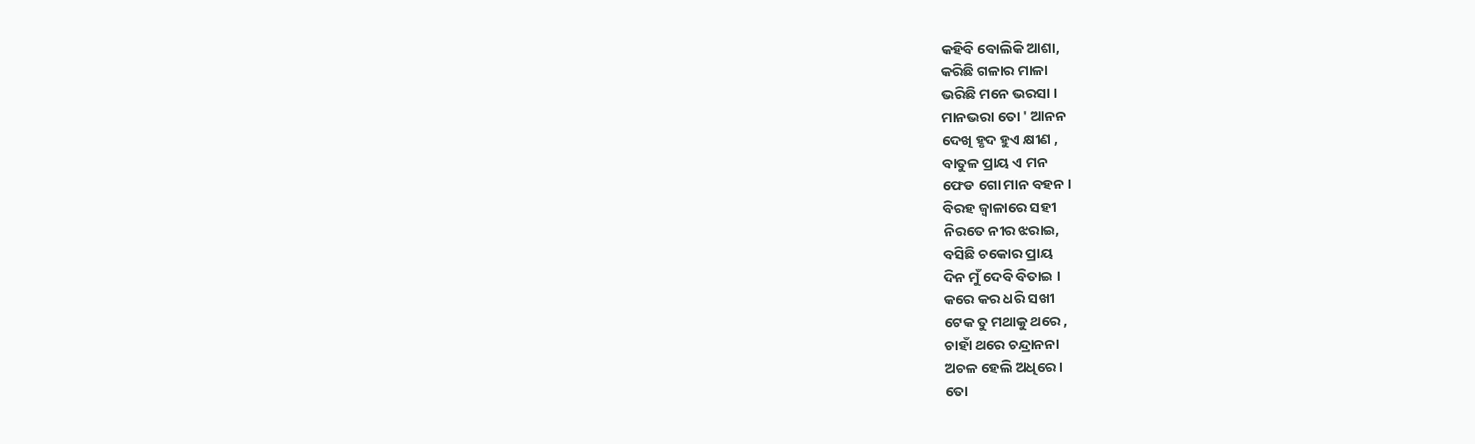କହିବି ବୋଲିକି ଆଶା,
କରିଛି ଗଳାର ମାଳା
ଭରିଛି ମନେ ଭରସା ।
ମାନଭରା ତୋ ' ଆନନ
ଦେଖି ହୃଦ ହୁଏ କ୍ଷୀଣ ,
ବାତୁଳ ପ୍ରାୟ ଏ ମନ
ଫେଡ ଗୋ ମାନ ବହନ ।
ବିରହ ଜ୍ବାଳାରେ ସହୀ
ନିରତେ ନୀର ଝରାଇ,
ବସିଛି ଚକୋର ପ୍ରାୟ
ଦିନ ମୁଁ ଦେବି ବିତାଇ ।
କରେ କର ଧରି ସଖୀ
ଟେକ ତୁ ମଥାକୁ ଥରେ ,
ଚାହାଁ ଥରେ ଚନ୍ଦ୍ରାନନା
ଅଚଳ ହେଲି ଅଧିରେ ।
ତୋ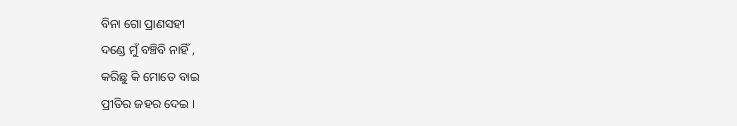ବିନା ଗୋ ପ୍ରାଣସହୀ
ଦଣ୍ଡେ ମୁଁ ବଞ୍ଚିବି ନାହିଁ ,
କରିଛୁ କି ମୋତେ ବାଇ
ପ୍ରୀତିର ଜହର ଦେଇ ।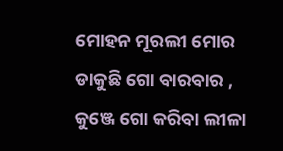ମୋହନ ମୂରଲୀ ମୋର
ଡାକୁଛି ଗୋ ବାରବାର ,
କୁଞ୍ଜେ ଗୋ କରିବା ଲୀଳା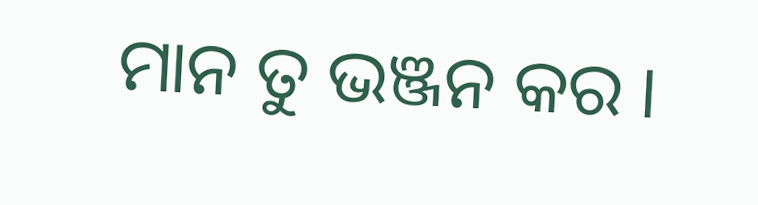ମାନ ତୁ ଭଞ୍ଜନ କର ।